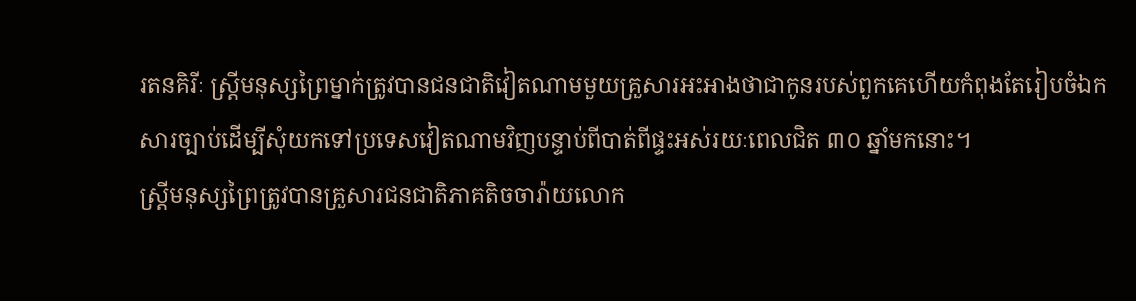រតនគិរីៈ ស្ត្រីមនុស្សព្រៃម្នាក់ត្រូវបានជនជាតិវៀតណាមមួយគ្រួសារអះអាងថាជាកូនរបស់ពួកគេហើយកំពុងតែរៀបចំឯកសារច្បាប់ដើម្បីសុំយកទៅប្រទេសវៀតណាមវិញបន្ទាប់ពីបាត់ពីផ្ទះអស់រយៈពេលជិត ៣០ ឆ្នាំមកនោះ។
ស្ត្រីមនុស្សព្រៃត្រូវបានគ្រួសារជនជាតិភាគតិចចារ៉ាយលោក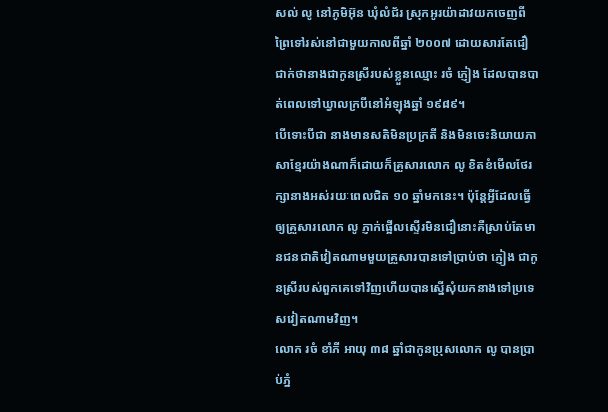សល់ លូ នៅភូមិអ៊ុន ឃុំលំជ័រ ស្រុកអូរយ៉ាដាវយកចេញពីព្រៃទៅរស់នៅជាមួយកាលពីឆ្នាំ ២០០៧ ដោយសារតែជឿជាក់ថានាងជាកូនស្រីរបស់ខ្លួនឈ្មោះ រចំ ភ្ញៀង ដែលបានបាត់ពេលទៅឃ្វាលក្របីនៅអំឡុងឆ្នាំ ១៩៨៩។
បើទោះបីជា នាងមានសតិមិនប្រក្រតី និងមិនចេះនិយាយភាសាខ្មែរយ៉ាងណាក៏ដោយក៏គ្រួសារលោក លូ ខិតខំមើលថែរក្សានាងអស់រយៈពេលជិត ១០ ឆ្នាំមកនេះ។ ប៉ុន្តែអ្វីដែលធ្វើឲ្យគ្រួសារលោក លូ ភ្ញាក់ផ្អើលស្ទើរមិនជឿនោះគឺស្រាប់តែមានជនជាតិវៀតណាមមួយគ្រួសារបានទៅប្រាប់ថា ភ្ញៀង ជាកូនស្រីរបស់ពួកគេទៅវិញហើយបានស្នើសុំយកនាងទៅប្រទេសវៀតណាមវិញ។
លោក រចំ ខាំភី អាយុ ៣៨ ឆ្នាំជាកូនប្រុសលោក លូ បានប្រាប់ភ្នំ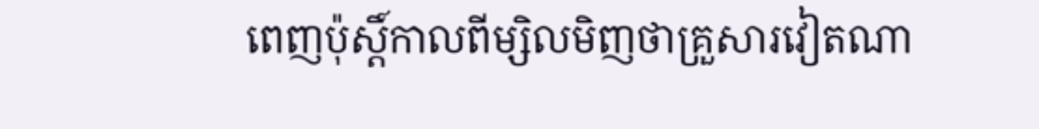ពេញប៉ុស្តិ៍កាលពីម្សិលមិញថាគ្រួសារវៀតណា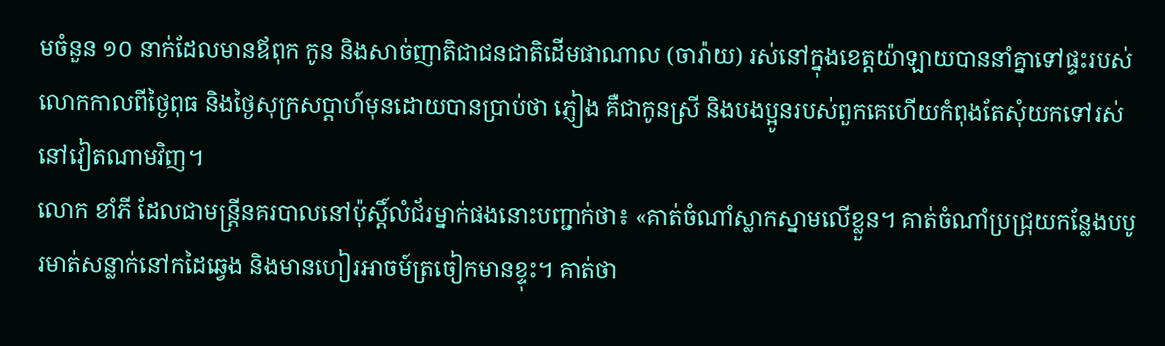មចំនួន ១០ នាក់ដែលមានឪពុក កូន និងសាច់ញាតិជាជនជាតិដើមផាណាល (ចារ៉ាយ) រស់នៅក្នុងខេត្តយ៉ាឡាយបាននាំគ្នាទៅផ្ទះរបស់លោកកាលពីថ្ងៃពុធ និងថ្ងៃសុក្រសប្តាហ៍មុនដោយបានប្រាប់ថា ភ្ញៀង គឺជាកូនស្រី និងបងប្អូនរបស់ពួកគេហើយកំពុងតែសុំយកទៅរស់នៅវៀតណាមវិញ។
លោក ខាំភី ដែលជាមន្ត្រីនគរបាលនៅប៉ុស្តិ៍លំជ័រម្នាក់ផងនោះបញ្ជាក់ថា៖ «គាត់ចំណាំស្លាកស្នាមលើខ្លួន។ គាត់ចំណាំប្រជ្រុយកន្លែងបបូរមាត់សន្លាក់នៅកដៃឆ្វេង និងមានហៀរអាចម៍ត្រចៀកមានខ្ទុះ។ គាត់ថា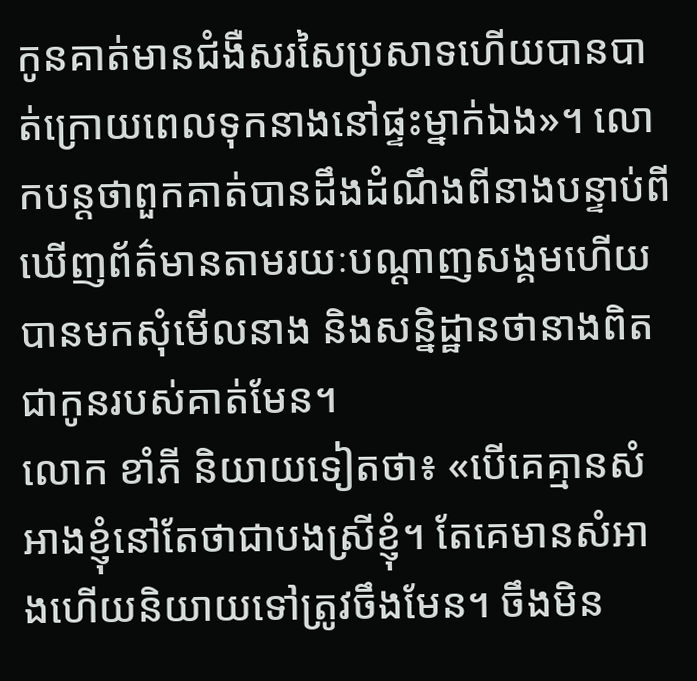កូនគាត់មានជំងឺសរសៃប្រសាទហើយបានបាត់ក្រោយពេលទុកនាងនៅផ្ទះម្នាក់ឯង»។ លោកបន្តថាពួកគាត់បានដឹងដំណឹងពីនាងបន្ទាប់ពីឃើញព័ត៌មានតាមរយៈបណ្តាញសង្គមហើយបានមកសុំមើលនាង និងសន្និដ្ឋានថានាងពិតជាកូនរបស់គាត់មែន។
លោក ខាំភី និយាយទៀតថា៖ «បើគេគ្មានសំអាងខ្ញុំនៅតែថាជាបងស្រីខ្ញុំ។ តែគេមានសំអាងហើយនិយាយទៅត្រូវចឹងមែន។ ចឹងមិន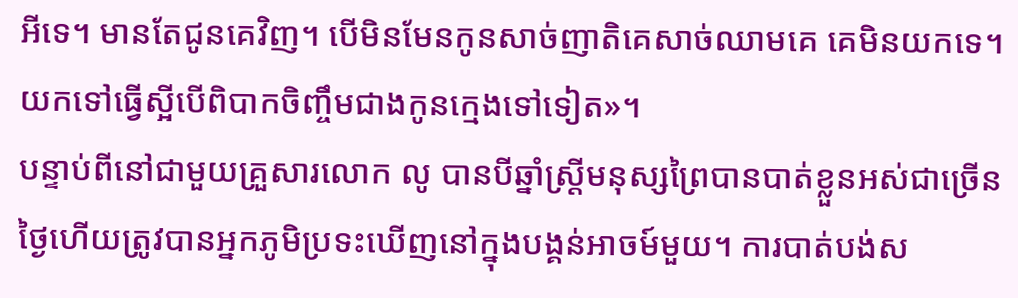អីទេ។ មានតែជូនគេវិញ។ បើមិនមែនកូនសាច់ញាតិគេសាច់ឈាមគេ គេមិនយកទេ។ យកទៅធ្វើស្អីបើពិបាកចិញ្ចឹមជាងកូនក្មេងទៅទៀត»។
បន្ទាប់ពីនៅជាមួយគ្រួសារលោក លូ បានបីឆ្នាំស្ត្រីមនុស្សព្រៃបានបាត់ខ្លួនអស់ជាច្រើនថ្ងៃហើយត្រូវបានអ្នកភូមិប្រទះឃើញនៅក្នុងបង្គន់អាចម៍មួយ។ ការបាត់បង់ស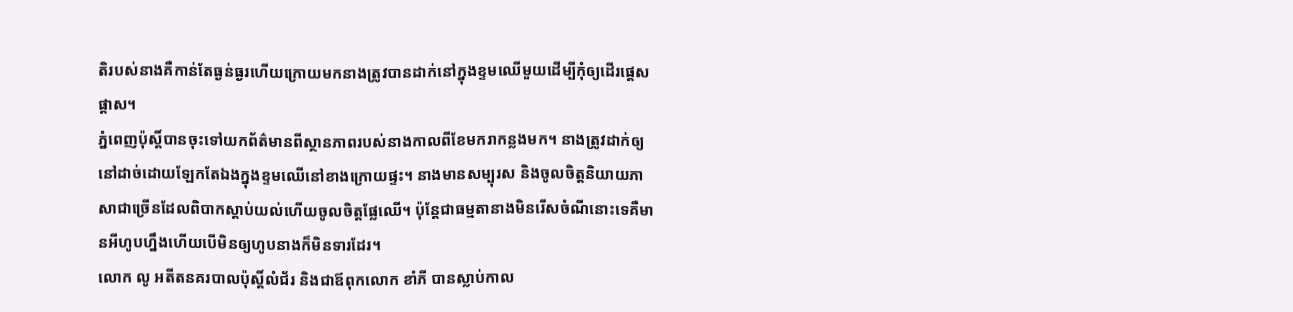តិរបស់នាងគឺកាន់តែធ្ងន់ធ្ងរហើយក្រោយមកនាងត្រូវបានដាក់នៅក្នុងខ្ទមឈើមួយដើម្បីកុំឲ្យដើរផ្តេសផ្តាស។
ភ្នំពេញប៉ុស្តិ៍បានចុះទៅយកព័ត៌មានពីស្ថានភាពរបស់នាងកាលពីខែមករាកន្លងមក។ នាងត្រូវដាក់ឲ្យនៅដាច់ដោយឡែកតែឯងក្នុងខ្ទមឈើនៅខាងក្រោយផ្ទះ។ នាងមានសម្បុរស និងចូលចិត្តនិយាយភាសាជាច្រើនដែលពិបាកស្តាប់យល់ហើយចូលចិត្តផ្លែឈើ។ ប៉ុន្តែជាធម្មតានាងមិនរើសចំណីនោះទេគឺមានអីហូបហ្នឹងហើយបើមិនឲ្យហូបនាងក៏មិនទារដែរ។
លោក លូ អតីតនគរបាលប៉ុស្តិ៍លំជ័រ និងជាឪពុកលោក ខាំភី បានស្លាប់កាល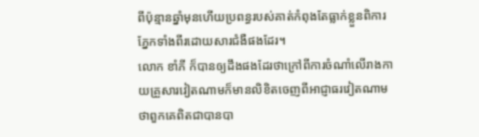ពីប៉ុន្មានឆ្នាំមុនហើយប្រពន្ធរបស់គាត់កំពុងតែធ្លាក់ខ្លួនពិការភ្នែកទាំងពីរដោយសារជំងឺផងដែរ។
លោក ខាំភី ក៏បានឲ្យដឹងផងដែរថាក្រៅពីការចំណាំលើរាងកាយគ្រួសារវៀតណាមក៏មានលិខិតចេញពីអាជ្ញាធរវៀតណាមថាពួកគេពិតជាបានបា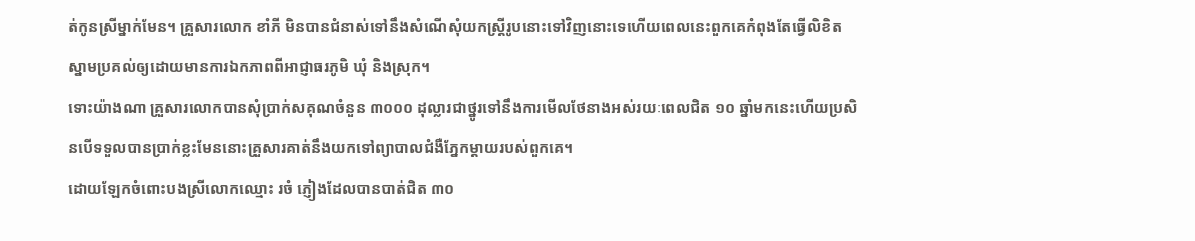ត់កូនស្រីម្នាក់មែន។ គ្រួសារលោក ខាំភី មិនបានជំនាស់ទៅនឹងសំណើសុំយកស្ត្រីរូបនោះទៅវិញនោះទេហើយពេលនេះពួកគេកំពុងតែធ្វើលិខិតស្នាមប្រគល់ឲ្យដោយមានការឯកភាពពីអាជ្ញាធរភូមិ ឃុំ និងស្រុក។
ទោះយ៉ាងណា គ្រួសារលោកបានសុំប្រាក់សគុណចំនួន ៣០០០ ដុល្លារជាថ្នូរទៅនឹងការមើលថែនាងអស់រយៈពេលជិត ១០ ឆ្នាំមកនេះហើយប្រសិនបើទទួលបានប្រាក់ខ្លះមែននោះគ្រួសារគាត់នឹងយកទៅព្យាបាលជំងឺភ្នែកម្តាយរបស់ពួកគេ។
ដោយឡែកចំពោះបងស្រីលោកឈ្មោះ រចំ ភ្ញៀងដែលបានបាត់ជិត ៣០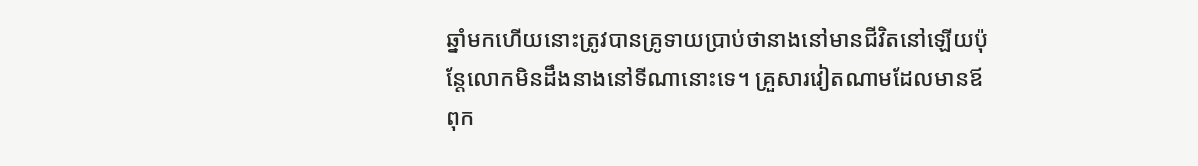ឆ្នាំមកហើយនោះត្រូវបានគ្រូទាយប្រាប់ថានាងនៅមានជីវិតនៅឡើយប៉ុន្តែលោកមិនដឹងនាងនៅទីណានោះទេ។ គ្រួសារវៀតណាមដែលមានឪពុក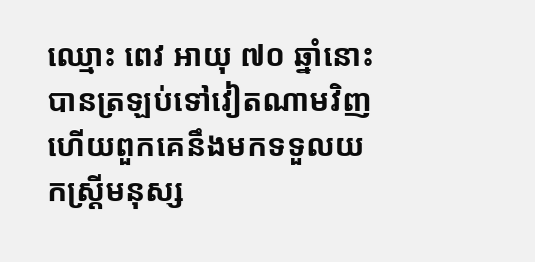ឈ្មោះ ពេវ អាយុ ៧០ ឆ្នាំនោះបានត្រឡប់ទៅវៀតណាមវិញហើយពួកគេនឹងមកទទួលយកស្រ្តីមនុស្ស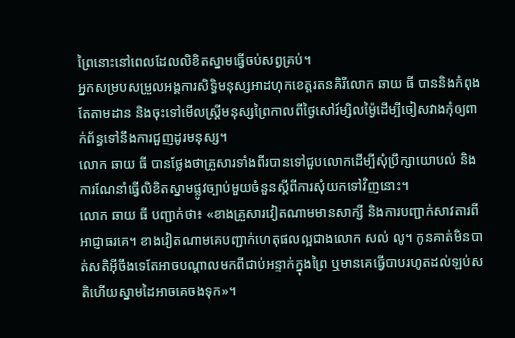ព្រៃនោះនៅពេលដែលលិខិតស្នាមធ្វើចប់សព្វគ្រប់។
អ្នកសម្របសម្រួលអង្គការសិទ្ធិមនុស្សអាដហុកខេត្តរតនគិរីលោក ឆាយ ធី បាននិងកំពុងតែតាមដាន និងចុះទៅមើលស្ត្រីមនុស្សព្រៃកាលពីថ្ងៃសៅរ៍ម្សិលម្ង៉ៃដើម្បីចៀសវាងកុំឲ្យពាក់ព័ន្ធទៅនឹងការជួញដូរមនុស្ស។
លោក ឆាយ ធី បានថ្លែងថាគ្រួសារទាំងពីរបានទៅជួបលោកដើម្បីសុំប្រឹក្សាយោបល់ និងការណែនាំធ្វើលិខិតស្នាមផ្លូវច្បាប់មួយចំនួនស្តីពីការសុំយកទៅវិញនោះ។
លោក ឆាយ ធី បញ្ជាក់ថា៖ «ខាងគ្រួសារវៀតណាមមានសាក្សី និងការបញ្ជាក់សាវតារពីអាជ្ញាធរគេ។ ខាងវៀតណាមគេបញ្ជាក់ហេតុផលល្អជាងលោក សល់ លូ។ កូនគាត់មិនបាត់សតិអ៊ីចឹងទេតែអាចបណ្តាលមកពីជាប់អន្ទាក់ក្នុងព្រៃ ឬមានគេធ្វើបាបរហូតដល់ឡប់សតិហើយស្នាមដៃអាចគេចងទុក»។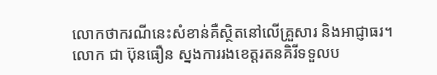លោកថាករណីនេះសំខាន់គឺស្ថិតនៅលើគ្រួសារ និងអាជ្ញាធរ។
លោក ជា ប៊ុនធឿន ស្នងការរងខេត្តរតនគិរីទទួលប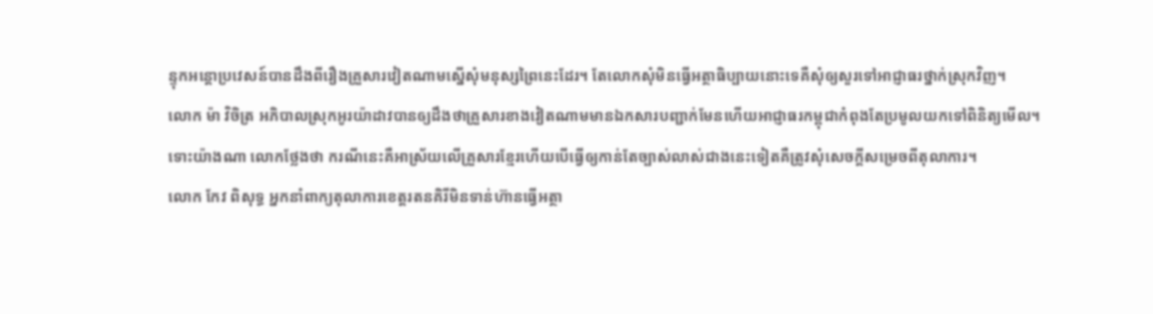ន្ទុកអន្តោប្រវេសន៍បានដឹងពីរឿងគ្រួសារវៀតណាមស្នើសុំមនុស្សព្រៃនេះដែរ។ តែលោកសុំមិនធ្វើអត្ថាធិប្បាយនោះទេគឺសុំឲ្យសួរទៅអាជ្ញាធរថ្នាក់ស្រុកវិញ។
លោក ម៉ា វិចិត្រ អភិបាលស្រុកអូរយ៉ាដាវបានឲ្យដឹងថាគ្រួសារខាងវៀតណាមមានឯកសារបញ្ជាក់មែនហើយអាជ្ញាធរកម្ពុជាកំពុងតែប្រមូលយកទៅពិនិត្យមើល។
ទោះយ៉ាងណា លោកថ្លែងថា ករណីនេះគឺអាស្រ័យលើគ្រួសារខ្មែរហើយបើធ្វើឲ្យកាន់តែច្បាស់លាស់ជាងនេះទៀតគឺត្រូវសុំសេចក្តីសម្រេចពីតុលាការ។
លោក កែវ ពិសុទ្ធ អ្នកនាំពាក្យតុលាការខេត្តរតនគិរីមិនទាន់ហ៊ានធ្វើអត្ថា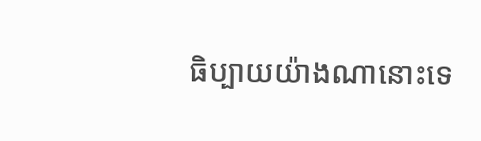ធិប្បាយយ៉ាងណានោះទេ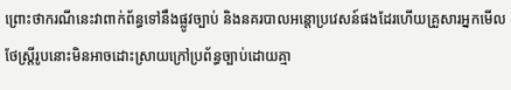ព្រោះថាករណីនេះវាពាក់ព័ន្ធទៅនឹងផ្លូវច្បាប់ និងនគរបាលអន្តោប្រវេសន៍ផងដែរហើយគ្រួសារអ្នកមើលថែស្ត្រីរូបនោះមិនអាចដោះស្រាយក្រៅប្រព័ន្ធច្បាប់ដោយគ្មា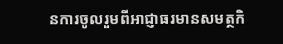នការចូលរួមពីអាជ្ញាធរមានសមត្ថកិ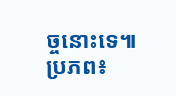ច្ចនោះទេ៕
ប្រភព៖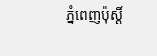ភ្នំពេញប៉ុស្តិ៍